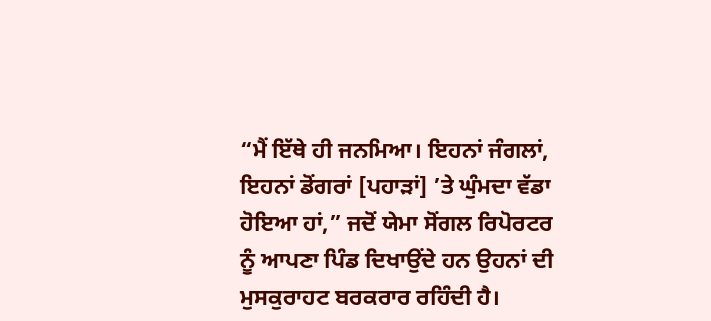“ਮੈਂ ਇੱਥੇ ਹੀ ਜਨਮਿਆ। ਇਹਨਾਂ ਜੰਗਲਾਂ, ਇਹਨਾਂ ਡੋਂਗਰਾਂ [ਪਹਾੜਾਂ] ’ਤੇ ਘੁੰਮਦਾ ਵੱਡਾ ਹੋਇਆ ਹਾਂ,” ਜਦੋਂ ਯੇਮਾ ਸੋਂਗਲ ਰਿਪੋਰਟਰ ਨੂੰ ਆਪਣਾ ਪਿੰਡ ਦਿਖਾਉਂਦੇ ਹਨ ਉਹਨਾਂ ਦੀ ਮੁਸਕੁਰਾਹਟ ਬਰਕਰਾਰ ਰਹਿੰਦੀ ਹੈ।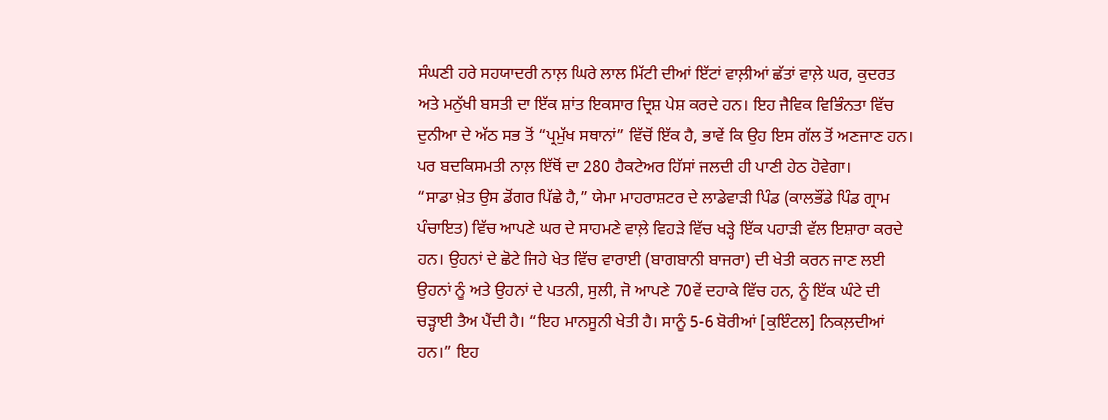ਸੰਘਣੀ ਹਰੇ ਸਹਯਾਦਰੀ ਨਾਲ਼ ਘਿਰੇ ਲਾਲ ਮਿੱਟੀ ਦੀਆਂ ਇੱਟਾਂ ਵਾਲ਼ੀਆਂ ਛੱਤਾਂ ਵਾਲ਼ੇ ਘਰ, ਕੁਦਰਤ ਅਤੇ ਮਨੁੱਖੀ ਬਸਤੀ ਦਾ ਇੱਕ ਸ਼ਾਂਤ ਇਕਸਾਰ ਦ੍ਰਿਸ਼ ਪੇਸ਼ ਕਰਦੇ ਹਨ। ਇਹ ਜੈਵਿਕ ਵਿਭਿੰਨਤਾ ਵਿੱਚ ਦੁਨੀਆ ਦੇ ਅੱਠ ਸਭ ਤੋਂ “ਪ੍ਰਮੁੱਖ ਸਥਾਨਾਂ” ਵਿੱਚੋਂ ਇੱਕ ਹੈ, ਭਾਵੇਂ ਕਿ ਉਹ ਇਸ ਗੱਲ ਤੋਂ ਅਣਜਾਣ ਹਨ।
ਪਰ ਬਦਕਿਸਮਤੀ ਨਾਲ਼ ਇੱਥੋਂ ਦਾ 280 ਹੈਕਟੇਅਰ ਹਿੱਸਾਂ ਜਲਦੀ ਹੀ ਪਾਣੀ ਹੇਠ ਹੋਵੇਗਾ।
“ਸਾਡਾ ਖ਼ੇਤ ਉਸ ਡੋਂਗਰ ਪਿੱਛੇ ਹੈ,” ਯੇਮਾ ਮਾਹਰਾਸ਼ਟਰ ਦੇ ਲਾਡੇਵਾੜੀ ਪਿੰਡ (ਕਾਲਭੌਂਡੇ ਪਿੰਡ ਗ੍ਰਾਮ ਪੰਚਾਇਤ) ਵਿੱਚ ਆਪਣੇ ਘਰ ਦੇ ਸਾਹਮਣੇ ਵਾਲ਼ੇ ਵਿਹੜੇ ਵਿੱਚ ਖੜ੍ਹੇ ਇੱਕ ਪਹਾੜੀ ਵੱਲ ਇਸ਼ਾਰਾ ਕਰਦੇ ਹਨ। ਉਹਨਾਂ ਦੇ ਛੋਟੇ ਜਿਹੇ ਖੇਤ ਵਿੱਚ ਵਾਰਾਈ (ਬਾਗਬਾਨੀ ਬਾਜਰਾ) ਦੀ ਖੇਤੀ ਕਰਨ ਜਾਣ ਲਈ ਉਹਨਾਂ ਨੂੰ ਅਤੇ ਉਹਨਾਂ ਦੇ ਪਤਨੀ, ਸੁਲੀ, ਜੋ ਆਪਣੇ 70ਵੇਂ ਦਹਾਕੇ ਵਿੱਚ ਹਨ, ਨੂੰ ਇੱਕ ਘੰਟੇ ਦੀ ਚੜ੍ਹਾਈ ਤੈਅ ਪੈਂਦੀ ਹੈ। “ਇਹ ਮਾਨਸੂਨੀ ਖੇਤੀ ਹੈ। ਸਾਨੂੰ 5-6 ਬੋਰੀਆਂ [ਕੁਇੰਟਲ] ਨਿਕਲ਼ਦੀਆਂ ਹਨ।” ਇਹ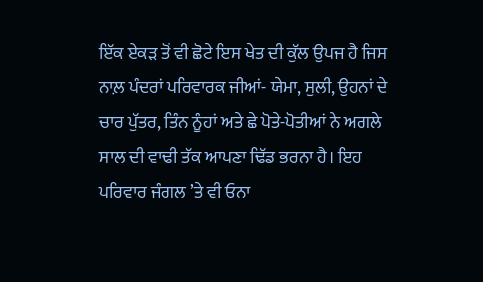ਇੱਕ ਏਕੜ ਤੋਂ ਵੀ ਛੋਟੇ ਇਸ ਖੇਤ ਦੀ ਕੁੱਲ ਉਪਜ ਹੈ ਜਿਸ ਨਾਲ਼ ਪੰਦਰਾਂ ਪਰਿਵਾਰਕ ਜੀਆਂ- ਯੇਮਾ, ਸੁਲੀ, ਉਹਨਾਂ ਦੇ ਚਾਰ ਪੁੱਤਰ, ਤਿੰਨ ਨੂੰਹਾਂ ਅਤੇ ਛੇ ਪੋਤੇ-ਪੋਤੀਆਂ ਨੇ ਅਗਲੇ ਸਾਲ ਦੀ ਵਾਢੀ ਤੱਕ ਆਪਣਾ ਢਿੱਡ ਭਰਨਾ ਹੈ। ਇਹ ਪਰਿਵਾਰ ਜੰਗਲ ’ਤੇ ਵੀ ਓਨਾ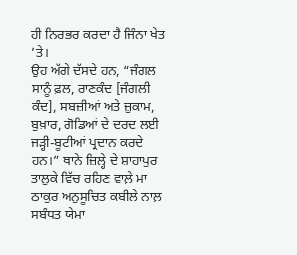ਹੀ ਨਿਰਭਰ ਕਰਦਾ ਹੈ ਜਿੰਨਾ ਖੇਤ ’ਤੇ।
ਉਹ ਅੱਗੇ ਦੱਸਦੇ ਹਨ, “ਜੰਗਲ ਸਾਨੂੰ ਫ਼ਲ, ਰਾਣਕੰਦ [ਜੰਗਲੀ ਕੰਦ], ਸਬਜ਼ੀਆਂ ਅਤੇ ਜ਼ੁਕਾਮ, ਬੁਖ਼ਾਰ, ਗੋਡਿਆਂ ਦੇ ਦਰਦ ਲਈ ਜੜ੍ਹੀ-ਬੂਟੀਆਂ ਪ੍ਰਦਾਨ ਕਰਦੇ ਹਨ।” ਥਾਨੇ ਜ਼ਿਲ੍ਹੇ ਦੇ ਸ਼ਾਹਾਪੁਰ ਤਾਲੁਕੇ ਵਿੱਚ ਰਹਿਣ ਵਾਲ਼ੇ ਮਾ ਠਾਕੁਰ ਅਨੁਸੂਚਿਤ ਕਬੀਲੇ ਨਾਲ਼ ਸਬੰਧਤ ਯੇਮਾ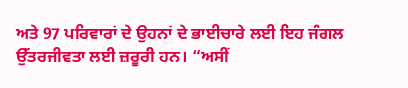ਅਤੇ 97 ਪਰਿਵਾਰਾਂ ਦੇ ਉਹਨਾਂ ਦੇ ਭਾਈਚਾਰੇ ਲਈ ਇਹ ਜੰਗਲ ਉੱਤਰਜੀਵਤਾ ਲਈ ਜ਼ਰੂਰੀ ਹਨ। “ਅਸੀਂ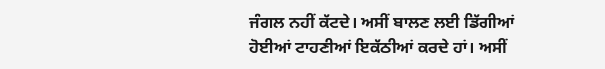ਜੰਗਲ ਨਹੀਂ ਕੱਟਦੇ। ਅਸੀਂ ਬਾਲਣ ਲਈ ਡਿੱਗੀਆਂ ਹੋਈਆਂ ਟਾਹਣੀਆਂ ਇਕੱਠੀਆਂ ਕਰਦੇ ਹਾਂ। ਅਸੀਂ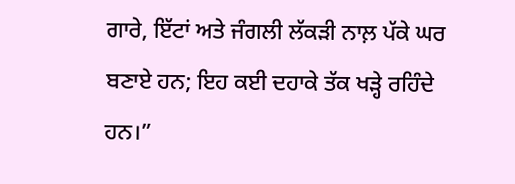ਗਾਰੇ, ਇੱਟਾਂ ਅਤੇ ਜੰਗਲੀ ਲੱਕੜੀ ਨਾਲ਼ ਪੱਕੇ ਘਰ ਬਣਾਏ ਹਨ; ਇਹ ਕਈ ਦਹਾਕੇ ਤੱਕ ਖੜ੍ਹੇ ਰਹਿੰਦੇ ਹਨ।”